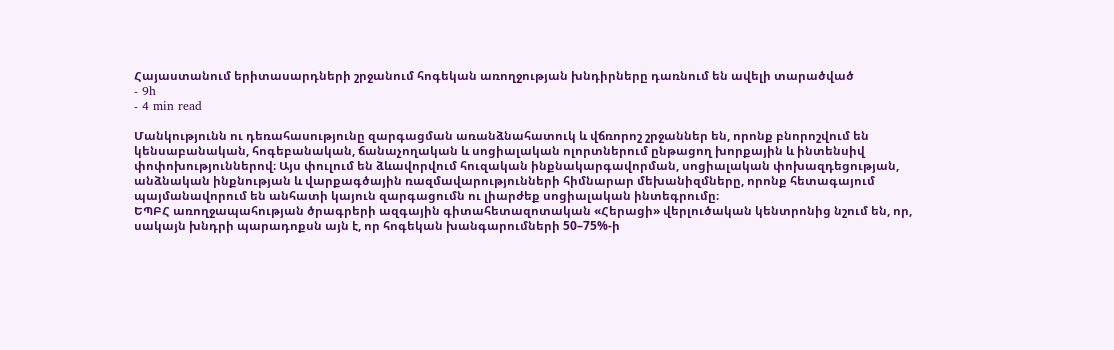Հայաստանում երիտասարդների շրջանում հոգեկան առողջության խնդիրները դառնում են ավելի տարածված
- 9h
- 4 min read

Մանկությունն ու դեռահասությունը զարգացման առանձնահատուկ և վճռորոշ շրջաններ են, որոնք բնորոշվում են կենսաբանական, հոգեբանական, ճանաչողական և սոցիալական ոլորտներում ընթացող խորքային և ինտենսիվ փոփոխություններով։ Այս փուլում են ձևավորվում հուզական ինքնակարգավորման, սոցիալական փոխազդեցության, անձնական ինքնության և վարքագծային ռազմավարությունների հիմնարար մեխանիզմները, որոնք հետագայում պայմանավորում են անհատի կայուն զարգացումն ու լիարժեք սոցիալական ինտեգրումը։
ԵՊԲՀ առողջապահության ծրագրերի ազգային գիտահետազոտական «Հերացի» վերլուծական կենտրոնից նշում են, որ, սակայն խնդրի պարադոքսն այն է, որ հոգեկան խանգարումների 50–75%-ի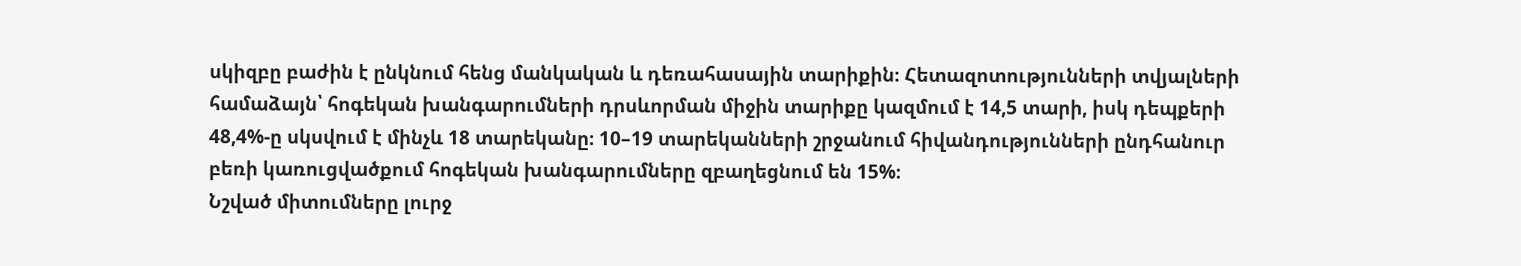սկիզբը բաժին է ընկնում հենց մանկական և դեռահասային տարիքին։ Հետազոտությունների տվյալների համաձայն՝ հոգեկան խանգարումների դրսևորման միջին տարիքը կազմում է 14,5 տարի, իսկ դեպքերի 48,4%-ը սկսվում է մինչև 18 տարեկանը։ 10–19 տարեկանների շրջանում հիվանդությունների ընդհանուր բեռի կառուցվածքում հոգեկան խանգարումները զբաղեցնում են 15%։
Նշված միտումները լուրջ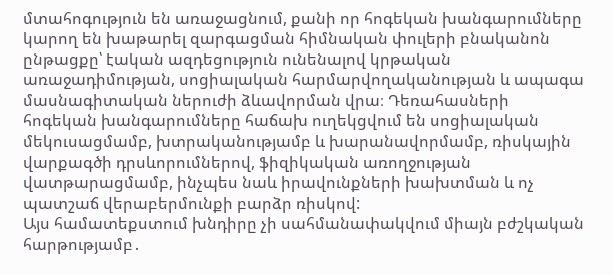մտահոգություն են առաջացնում, քանի որ հոգեկան խանգարումները կարող են խաթարել զարգացման հիմնական փուլերի բնականոն ընթացքը՝ էական ազդեցություն ունենալով կրթական առաջադիմության, սոցիալական հարմարվողականության և ապագա մասնագիտական ներուժի ձևավորման վրա։ Դեռահասների հոգեկան խանգարումները հաճախ ուղեկցվում են սոցիալական մեկուսացմամբ, խտրականությամբ և խարանավորմամբ, ռիսկային վարքագծի դրսևորումներով, ֆիզիկական առողջության վատթարացմամբ, ինչպես նաև իրավունքների խախտման և ոչ պատշաճ վերաբերմունքի բարձր ռիսկով:
Այս համատեքստում խնդիրը չի սահմանափակվում միայն բժշկական հարթությամբ․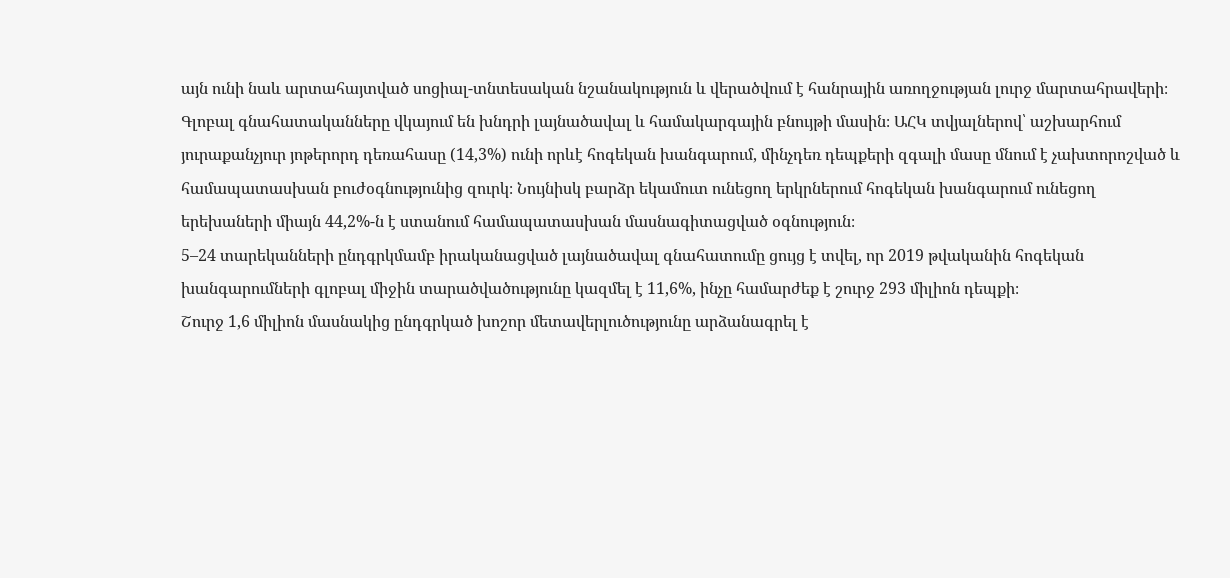այն ունի նաև արտահայտված սոցիալ-տնտեսական նշանակություն և վերածվում է հանրային առողջության լուրջ մարտահրավերի։
Գլոբալ գնահատականները վկայում են խնդրի լայնածավալ և համակարգային բնույթի մասին։ ԱՀԿ տվյալներով՝ աշխարհում յուրաքանչյուր յոթերորդ դեռահասը (14,3%) ունի որևէ հոգեկան խանգարում, մինչդեռ դեպքերի զգալի մասը մնում է չախտորոշված և համապատասխան բուժօգնությունից զուրկ։ Նույնիսկ բարձր եկամուտ ունեցող երկրներում հոգեկան խանգարում ունեցող երեխաների միայն 44,2%-ն է ստանում համապատասխան մասնագիտացված օգնություն։
5–24 տարեկանների ընդգրկմամբ իրականացված լայնածավալ գնահատումը ցույց է տվել, որ 2019 թվականին հոգեկան խանգարումների գլոբալ միջին տարածվածությունը կազմել է 11,6%, ինչը համարժեք է շուրջ 293 միլիոն դեպքի։
Շուրջ 1,6 միլիոն մասնակից ընդգրկած խոշոր մետավերլուծությունը արձանագրել է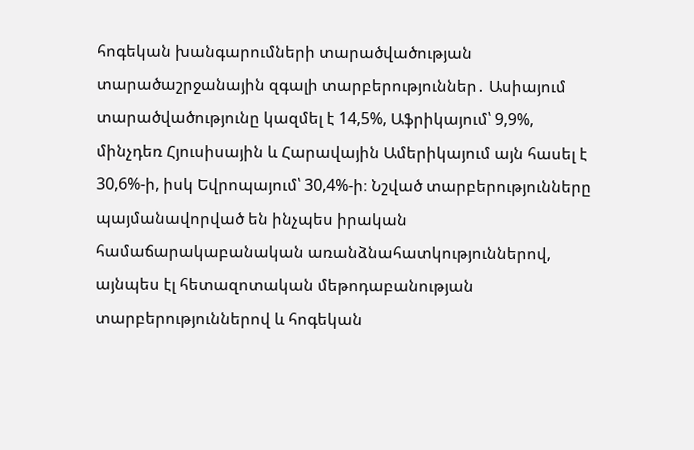հոգեկան խանգարումների տարածվածության տարածաշրջանային զգալի տարբերություններ․ Ասիայում տարածվածությունը կազմել է 14,5%, Աֆրիկայում՝ 9,9%, մինչդեռ Հյուսիսային և Հարավային Ամերիկայում այն հասել է 30,6%-ի, իսկ Եվրոպայում՝ 30,4%-ի։ Նշված տարբերությունները պայմանավորված են ինչպես իրական համաճարակաբանական առանձնահատկություններով, այնպես էլ հետազոտական մեթոդաբանության տարբերություններով և հոգեկան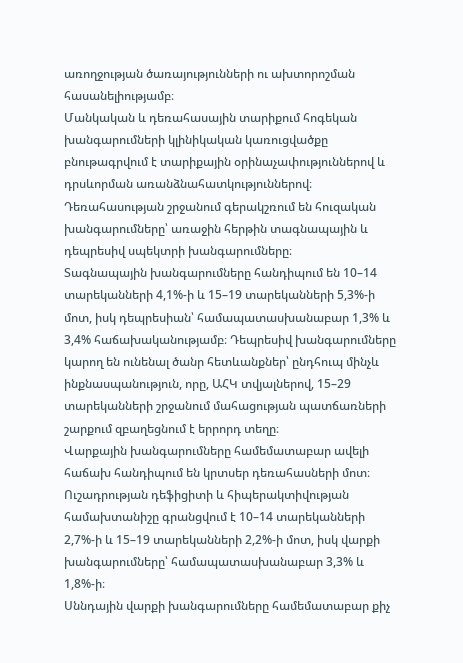առողջության ծառայությունների ու ախտորոշման հասանելիությամբ։
Մանկական և դեռահասային տարիքում հոգեկան խանգարումների կլինիկական կառուցվածքը բնութագրվում է տարիքային օրինաչափություններով և դրսևորման առանձնահատկություններով։ Դեռահասության շրջանում գերակշռում են հուզական խանգարումները՝ առաջին հերթին տագնապային և դեպրեսիվ սպեկտրի խանգարումները։
Տագնապային խանգարումները հանդիպում են 10–14 տարեկանների 4,1%-ի և 15–19 տարեկանների 5,3%-ի մոտ, իսկ դեպրեսիան՝ համապատասխանաբար 1,3% և 3,4% հաճախականությամբ։ Դեպրեսիվ խանգարումները կարող են ունենալ ծանր հետևանքներ՝ ընդհուպ մինչև ինքնասպանություն, որը, ԱՀԿ տվյալներով, 15–29 տարեկանների շրջանում մահացության պատճառների շարքում զբաղեցնում է երրորդ տեղը։
Վարքային խանգարումները համեմատաբար ավելի հաճախ հանդիպում են կրտսեր դեռահասների մոտ։ Ուշադրության դեֆիցիտի և հիպերակտիվության համախտանիշը գրանցվում է 10–14 տարեկանների 2,7%-ի և 15–19 տարեկանների 2,2%-ի մոտ, իսկ վարքի խանգարումները՝ համապատասխանաբար 3,3% և 1,8%-ի։
Սննդային վարքի խանգարումները համեմատաբար քիչ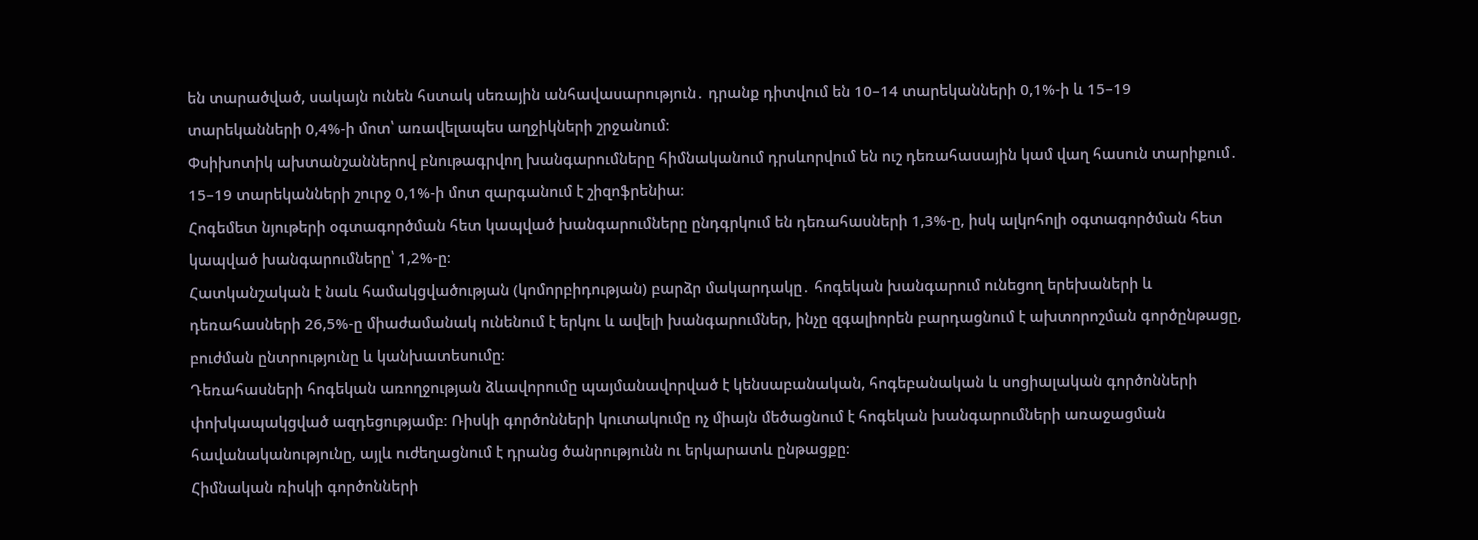են տարածված, սակայն ունեն հստակ սեռային անհավասարություն․ դրանք դիտվում են 10–14 տարեկանների 0,1%-ի և 15–19 տարեկանների 0,4%-ի մոտ՝ առավելապես աղջիկների շրջանում։
Փսիխոտիկ ախտանշաններով բնութագրվող խանգարումները հիմնականում դրսևորվում են ուշ դեռահասային կամ վաղ հասուն տարիքում․ 15–19 տարեկանների շուրջ 0,1%-ի մոտ զարգանում է շիզոֆրենիա։
Հոգեմետ նյութերի օգտագործման հետ կապված խանգարումները ընդգրկում են դեռահասների 1,3%-ը, իսկ ալկոհոլի օգտագործման հետ կապված խանգարումները՝ 1,2%-ը։
Հատկանշական է նաև համակցվածության (կոմորբիդության) բարձր մակարդակը․ հոգեկան խանգարում ունեցող երեխաների և դեռահասների 26,5%-ը միաժամանակ ունենում է երկու և ավելի խանգարումներ, ինչը զգալիորեն բարդացնում է ախտորոշման գործընթացը, բուժման ընտրությունը և կանխատեսումը։
Դեռահասների հոգեկան առողջության ձևավորումը պայմանավորված է կենսաբանական, հոգեբանական և սոցիալական գործոնների փոխկապակցված ազդեցությամբ։ Ռիսկի գործոնների կուտակումը ոչ միայն մեծացնում է հոգեկան խանգարումների առաջացման հավանականությունը, այլև ուժեղացնում է դրանց ծանրությունն ու երկարատև ընթացքը։
Հիմնական ռիսկի գործոնների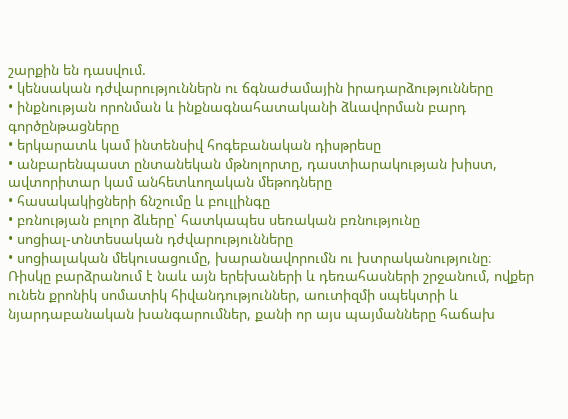շարքին են դասվում.
• կենսական դժվարություններն ու ճգնաժամային իրադարձությունները
• ինքնության որոնման և ինքնագնահատականի ձևավորման բարդ գործընթացները
• երկարատև կամ ինտենսիվ հոգեբանական դիսթրեսը
• անբարենպաստ ընտանեկան մթնոլորտը, դաստիարակության խիստ, ավտորիտար կամ անհետևողական մեթոդները
• հասակակիցների ճնշումը և բուլլինգը
• բռնության բոլոր ձևերը՝ հատկապես սեռական բռնությունը
• սոցիալ-տնտեսական դժվարությունները
• սոցիալական մեկուսացումը, խարանավորումն ու խտրականությունը։
Ռիսկը բարձրանում է նաև այն երեխաների և դեռահասների շրջանում, ովքեր ունեն քրոնիկ սոմատիկ հիվանդություններ, աուտիզմի սպեկտրի և նյարդաբանական խանգարումներ, քանի որ այս պայմանները հաճախ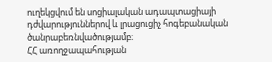ուղեկցվում են սոցիալական ադապտացիայի դժվարություններով և լրացուցիչ հոգեբանական ծանրաբեռնվածությամբ։
ՀՀ առողջապահության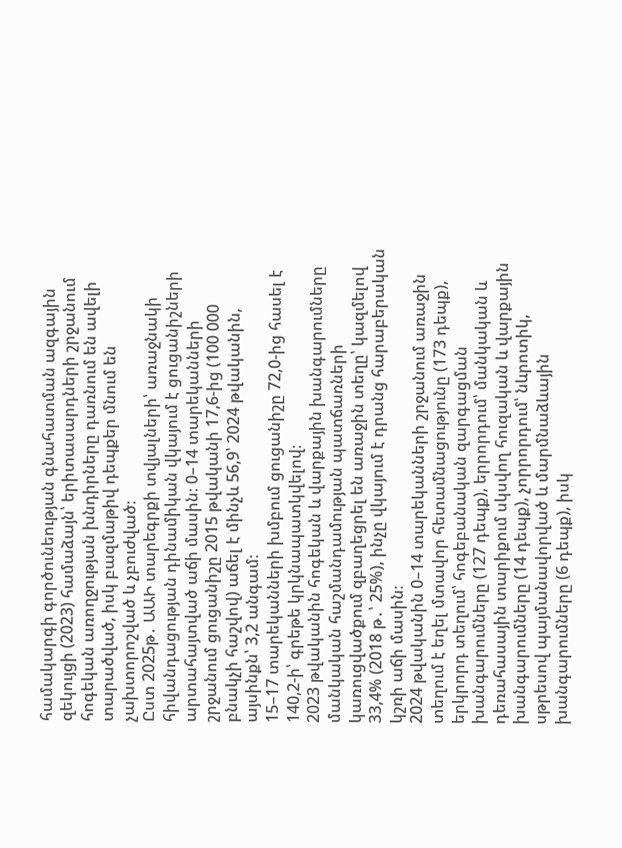համակարգի գործունեության գնահատման ազգային զեկույցի (2023) համաձայն՝ երիտասարդների շրջանում հոգեկան առողջության խնդիրները դառնում են ավելի տարածված, իսկ բազմաթիվ դեպքեր մնում են չախտորոշված և չբուժված։
Ըստ 2025թ․ ԱԱԻ տարեգրքի տվյալների՝ առաջնակի հիվանդացության դինամիկան վկայում է ցուցանիշների արտահայտված աճի մասին։ 0–14 տարեկանների շրջանում ցուցանիշը 2015 թվականի 17,6-ից (100 000 բնակչի հաշվով) աճել է մինչև 56,9՝ 2024 թվականին, այսինքն՝ 3,2 անգամ։
15–17 տարեկանների խմբում ցուցանիշը 72,0-ից հասել է 140,2-ի՝ գրեթե կրկնապատկվելով։
2023 թվականին հոգեկան և վարքային խանգարումները մանկական հաշմանդամության պատճառների կառուցվածքում զբաղեցրել են առաջին տեղը՝ կազմելով 33,4% (2018 թ․՝ 25%), ինչը վկայում է դրանց հարաբերական կշռի աճի մասին։
2024 թվականին 0–14 տարեկանների շրջանում առաջին տեղում է եղել մտավոր հետամնացությունը (173 դեպք), երկրորդ տեղում՝ հոգեբանական զարգացման խանգարումները (127 դեպք), երրորդում՝ մանկական և դեռահասային տարիքում սկսվող հուզական և վարքային խանգարումները (14 դեպք), չորրորդում՝ նևրոտիկ, սթրեսով պայմանավորված և մարմնաձևային խանգարումները (6 դեպք), իսկ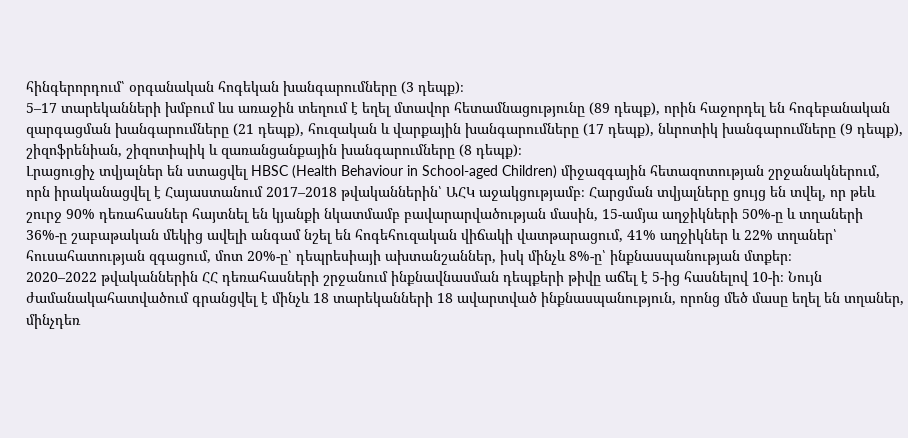հինգերորդում՝ օրգանական հոգեկան խանգարումները (3 դեպք)։
5–17 տարեկանների խմբում ևս առաջին տեղում է եղել մտավոր հետամնացությունը (89 դեպք), որին հաջորդել են հոգեբանական զարգացման խանգարումները (21 դեպք), հուզական և վարքային խանգարումները (17 դեպք), նևրոտիկ խանգարումները (9 դեպք), շիզոֆրենիան, շիզոտիպիկ և զառանցանքային խանգարումները (8 դեպք)։
Լրացուցիչ տվյալներ են ստացվել HBSC (Health Behaviour in School-aged Children) միջազգային հետազոտության շրջանակներում, որն իրականացվել է Հայաստանում 2017–2018 թվականներին՝ ԱՀԿ աջակցությամբ։ Հարցման տվյալները ցույց են տվել, որ թեև շուրջ 90% դեռահասներ հայտնել են կյանքի նկատմամբ բավարարվածության մասին, 15-ամյա աղջիկների 50%-ը և տղաների 36%-ը շաբաթական մեկից ավելի անգամ նշել են հոգեհուզական վիճակի վատթարացում, 41% աղջիկներ և 22% տղաներ՝ հուսահատության զգացում, մոտ 20%-ը՝ դեպրեսիայի ախտանշաններ, իսկ մինչև 8%-ը՝ ինքնասպանության մտքեր։
2020–2022 թվականներին ՀՀ դեռահասների շրջանում ինքնավնասման դեպքերի թիվը աճել է 5-ից հասնելով 10-ի։ Նույն ժամանակահատվածում գրանցվել է մինչև 18 տարեկանների 18 ավարտված ինքնասպանություն, որոնց մեծ մասը եղել են տղաներ, մինչդեռ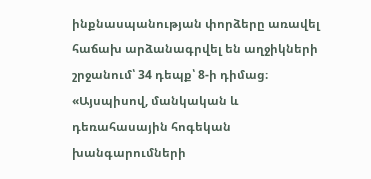ինքնասպանության փորձերը առավել հաճախ արձանագրվել են աղջիկների շրջանում՝ 34 դեպք՝ 8-ի դիմաց։
«Այսպիսով, մանկական և դեռահասային հոգեկան խանգարումների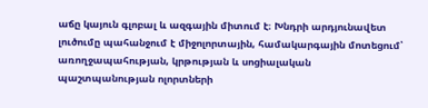աճը կայուն գլոբալ և ազգային միտում է։ Խնդրի արդյունավետ լուծումը պահանջում է միջոլորտային, համակարգային մոտեցում՝ առողջապահության, կրթության և սոցիալական պաշտպանության ոլորտների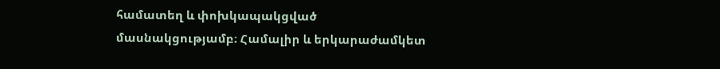համատեղ և փոխկապակցված մասնակցությամբ։ Համալիր և երկարաժամկետ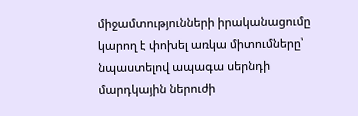միջամտությունների իրականացումը կարող է փոխել առկա միտումները՝ նպաստելով ապագա սերնդի մարդկային ներուժի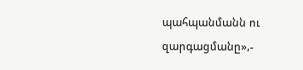պահպանմանն ու զարգացմանը»,-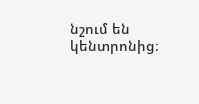նշում են կենտրոնից։